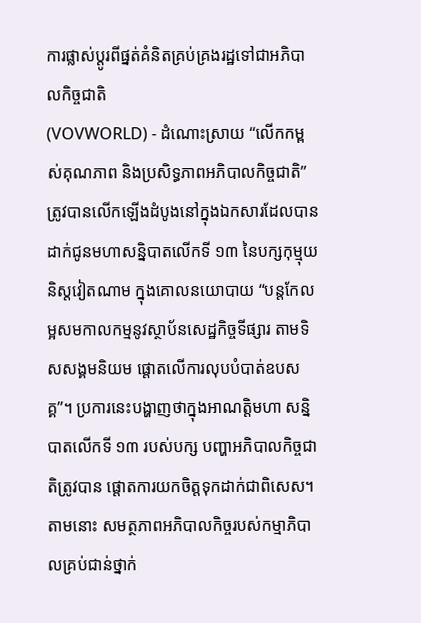ការផ្លាស់ប្តូរពីផ្នត់គំនិតគ្រប់គ្រងរដ្ឋទៅជាអភិបាលកិច្ចជាតិ
(VOVWORLD) - ដំណោះស្រាយ “លើកកម្ពស់គុណភាព និងប្រសិទ្ធភាពអភិបាលកិច្ចជាតិ” ត្រូវបានលើកឡើងដំបូងនៅក្នុងឯកសារដែលបានដាក់ជូនមហាសន្និបាតលើកទី ១៣ នៃបក្សកុម្មុយនិស្តវៀតណាម ក្នុងគោលនយោបាយ “បន្តកែលម្អសមកាលកម្មនូវស្ថាប័នសេដ្ឋកិច្ចទីផ្សារ តាមទិសសង្គមនិយម ផ្តោតលើការលុបបំបាត់ឧបសគ្គ”។ ប្រការនេះបង្ហាញថាក្នុងអាណត្តិមហា សន្និបាតលើកទី ១៣ របស់បក្ស បញ្ហាអភិបាលកិច្ចជាតិត្រូវបាន ផ្តោតការយកចិត្តទុកដាក់ជាពិសេស។ តាមនោះ សមត្ថភាពអភិបាលកិច្ចរបស់កម្មាភិបាលគ្រប់ជាន់ថ្នាក់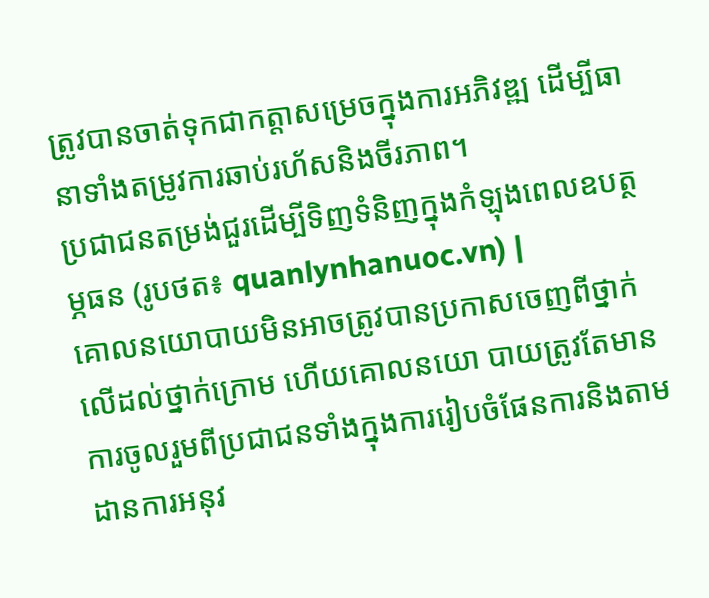ត្រូវបានចាត់ទុកជាកត្តាសម្រេចក្នុងការអភិវឌ្ឍ ដើម្បីធានាទាំងតម្រូវការឆាប់រហ័សនិងចីរភាព។
ប្រជាជនតម្រង់ជួរដើម្បីទិញទំនិញក្នុងកំឡុងពេលឧបត្ថម្ភធន (រូបថត៖ quanlynhanuoc.vn) |
គោលនយោបាយមិនអាចត្រូវបានប្រកាសចេញពីថ្នាក់លើដល់ថ្នាក់ក្រោម ហើយគោលនយោ បាយត្រូវតែមានការចូលរួមពីប្រជាជនទាំងក្នុងការរៀបចំផែនការនិងតាមដានការអនុវ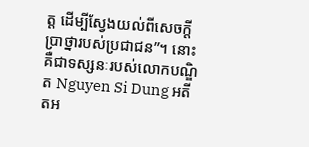ត្ត ដើម្បីស្វែងយល់ពីសេចក្តីប្រាថ្នារបស់ប្រជាជន”។ នោះគឺជាទស្សនៈរបស់លោកបណ្ឌិត Nguyen Si Dung អតីតអ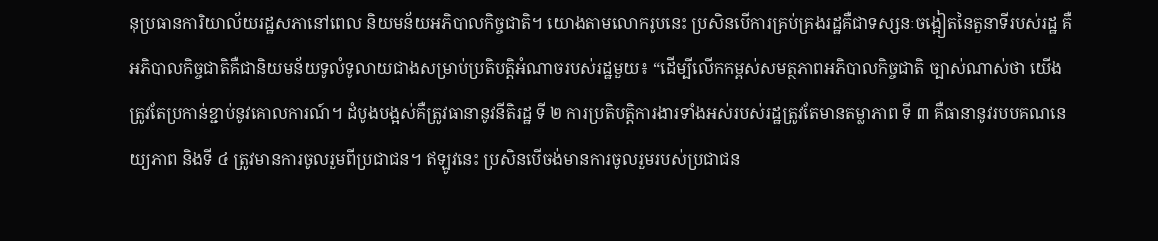នុប្រធានការិយាល័យរដ្ឋសភានៅពេល និយមន័យអភិបាលកិច្ចជាតិ។ យោងតាមលោករូបនេះ ប្រសិនបើការគ្រប់គ្រងរដ្ឋគឺជាទស្សនៈចង្អៀតនៃតួនាទីរបស់រដ្ឋ គឺអភិបាលកិច្ចជាតិគឺជានិយមន័យទូលំទូលាយជាងសម្រាប់ប្រតិបត្តិអំណាចរបស់រដ្ឋមួយ៖ “ដើម្បីលើកកម្ពស់សមត្ថភាពអភិបាលកិច្ចជាតិ ច្បាស់ណាស់ថា យើងត្រូវតែប្រកាន់ខ្ជាប់នូវគោលការណ៍។ ដំបូងបង្អស់គឺត្រូវធានានូវនីតិរដ្ឋ ទី ២ ការប្រតិបត្តិការងារទាំងអស់របស់រដ្ឋត្រូវតែមានតម្លាភាព ទី ៣ គឺធានានូវរបបគណនេយ្យភាព និងទី ៤ ត្រូវមានការចូលរួមពីប្រជាជន។ ឥឡូវនេះ ប្រសិនបើចង់មានការចូលរួមរបស់ប្រជាជន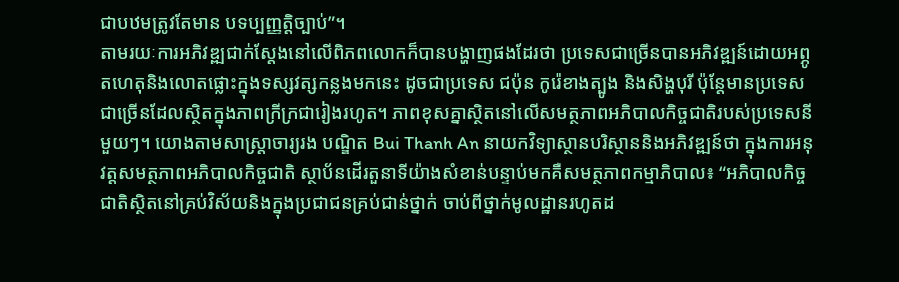ជាបឋមត្រូវតែមាន បទប្បញ្ញត្តិច្បាប់”។
តាមរយៈការអភិវឌ្ឍជាក់ស្តែងនៅលើពិភពលោកក៏បានបង្ហាញផងដែរថា ប្រទេសជាច្រើនបានអភិវឌ្ឍន៍ដោយអព្ភូតហេតុនិងលោតផ្លោះក្នុងទស្សវត្សកន្លងមកនេះ ដូចជាប្រទេស ជប៉ុន កូរ៉េខាងត្បូង និងសិង្ហបុរី ប៉ុន្តែមានប្រទេសជាច្រើនដែលស្ថិតក្នុងភាពក្រីក្រជារៀងរហូត។ ភាពខុសគ្នាស្ថិតនៅលើសមត្ថភាពអភិបាលកិច្ចជាតិរបស់ប្រទេសនីមួយៗ។ យោងតាមសាស្រ្តាចារ្យរង បណ្ឌិត Bui Thanh An នាយកវិទ្យាស្ថានបរិស្ថាននិងអភិវឌ្ឍន៍ថា ក្នុងការអនុវត្តសមត្ថភាពអភិបាលកិច្ចជាតិ ស្ថាប័នដើរតួនាទីយ៉ាងសំខាន់បន្ទាប់មកគឺសមត្ថភាពកម្មាភិបាល៖ “អភិបាលកិច្ចជាតិស្ថិតនៅគ្រប់វិស័យនិងក្នុងប្រជាជនគ្រប់ជាន់ថ្នាក់ ចាប់ពីថ្នាក់មូលដ្ឋានរហូតដ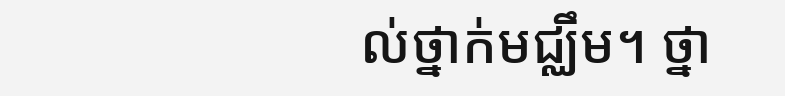ល់ថ្នាក់មជ្ឈឹម។ ថ្នា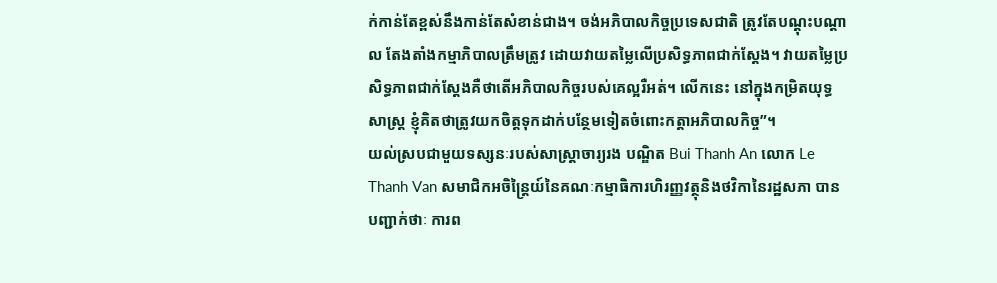ក់កាន់តែខ្ពស់នឹងកាន់តែសំខាន់ជាង។ ចង់អភិបាលកិច្ចប្រទេសជាតិ ត្រូវតែបណ្តុះបណ្តាល តែងតាំងកម្មាភិបាលត្រឹមត្រូវ ដោយវាយតម្លៃលើប្រសិទ្ធភាពជាក់ស្តែង។ វាយតម្លៃប្រសិទ្ធភាពជាក់ស្តែងគឺថាតើអភិបាលកិច្ចរបស់គេល្អរឺអត់។ លើកនេះ នៅក្នុងកម្រិតយុទ្ធសាស្ត្រ ខ្ញុំគិតថាត្រូវយកចិត្តទុកដាក់បន្ថែមទៀតចំពោះកត្តាអភិបាលកិច្ច”។
យល់ស្របជាមួយទស្សនៈរបស់សាស្រ្តាចារ្យរង បណ្ឌិត Bui Thanh An លោក Le Thanh Van សមាជិកអចិន្ត្រៃយ៍នៃគណៈកម្មាធិការហិរញ្ញវត្ថុនិងថវិកានៃរដ្ឋសភា បានបញ្ជាក់ថាៈ ការព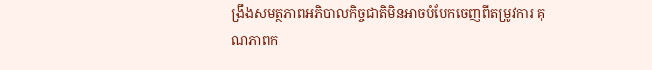ង្រឹងសមត្ថភាពអភិបាលកិច្ចជាតិមិនអាចបំបែកចេញពីតម្រូវការ គុណភាពក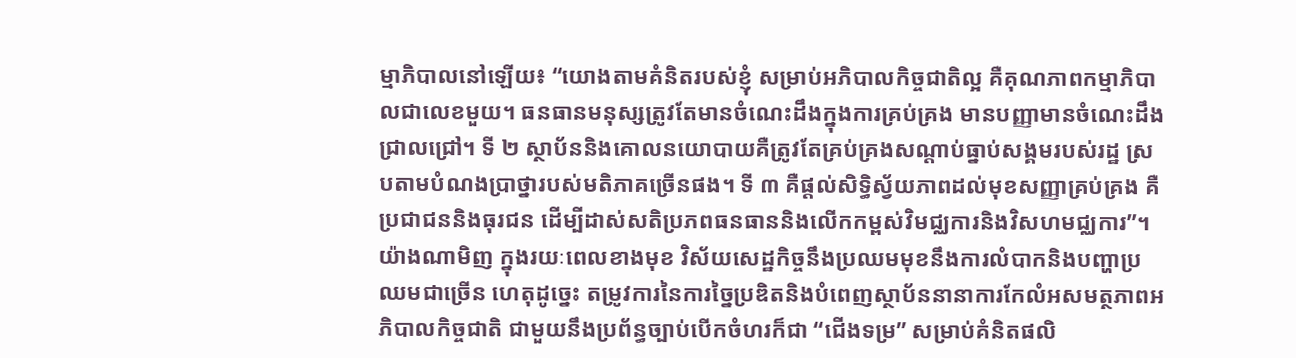ម្មាភិបាលនៅឡើយ៖ “យោងតាមគំនិតរបស់ខ្ញុំ សម្រាប់អភិបាលកិច្ចជាតិល្អ គឺគុណភាពកម្មាភិបាលជាលេខមួយ។ ធនធានមនុស្សត្រូវតែមានចំណេះដឹងក្នុងការគ្រប់គ្រង មានបញ្ញាមានចំណេះដឹងជ្រាលជ្រៅ។ ទី ២ ស្ថាប័ននិងគោលនយោបាយគឺត្រូវតែគ្រប់គ្រងសណ្តាប់ធ្នាប់សង្គមរបស់រដ្ឋ ស្របតាមបំណងប្រាថ្នារបស់មតិភាគច្រើនផង។ ទី ៣ គឺផ្តល់សិទ្ធិស្វ័យភាពដល់មុខសញ្ញាគ្រប់គ្រង គឺប្រជាជននិងធុរជន ដើម្បីដាស់សតិប្រភពធនធាននិងលើកកម្ពស់វិមជ្ឈការនិងវិសហមជ្ឈការ”។
យ៉ាងណាមិញ ក្នុងរយៈពេលខាងមុខ វិស័យសេដ្ឋកិច្ចនឹងប្រឈមមុខនឹងការលំបាកនិងបញ្ហាប្រឈមជាច្រើន ហេតុដូច្នេះ តម្រូវការនៃការច្នៃប្រឌិតនិងបំពេញស្ថាប័ននានាការកែលំអសមត្ថភាពអភិបាលកិច្ចជាតិ ជាមួយនឹងប្រព័ន្ធច្បាប់បើកចំហរក៏ជា “ជើងទម្រ” សម្រាប់គំនិតផលិ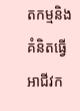តកម្មនិងគំនិតធ្វើអាជីវក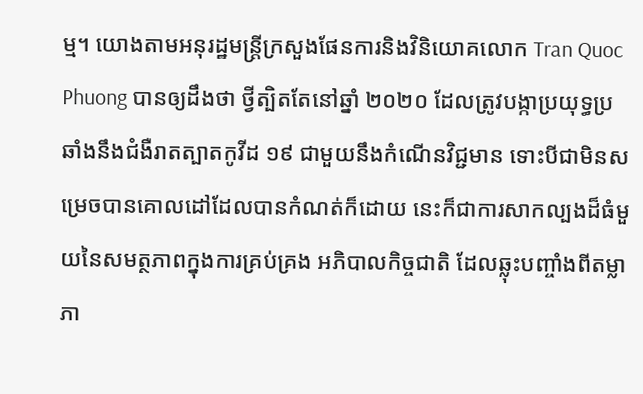ម្ម។ យោងតាមអនុរដ្ឋមន្រ្តីក្រសួងផែនការនិងវិនិយោគលោក Tran Quoc Phuong បានឲ្យដឹងថា ថ្វីត្បិតតែនៅឆ្នាំ ២០២០ ដែលត្រូវបង្កាប្រយុទ្ធប្រឆាំងនឹងជំងឺរាតត្បាតកូវីដ ១៩ ជាមួយនឹងកំណើនវិជ្ជមាន ទោះបីជាមិនសម្រេចបានគោលដៅដែលបានកំណត់ក៏ដោយ នេះក៏ជាការសាកល្បងដ៏ធំមួយនៃសមត្ថភាពក្នុងការគ្រប់គ្រង អភិបាលកិច្ចជាតិ ដែលឆ្លុះបញ្ចាំងពីតម្លាភា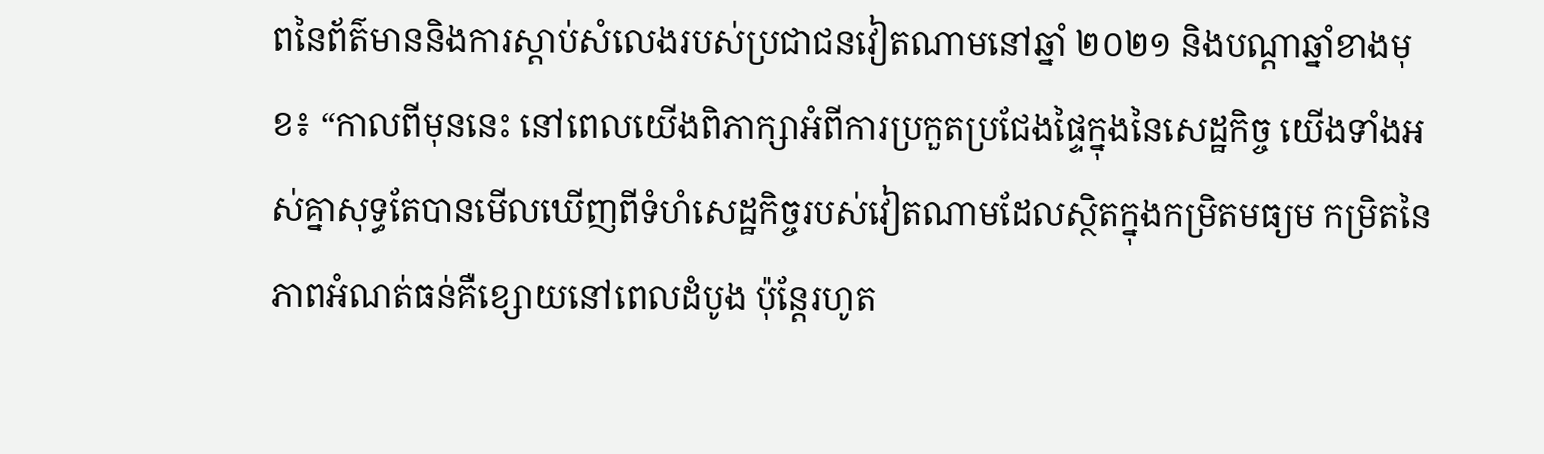ពនៃព័ត៌មាននិងការស្តាប់សំលេងរបស់ប្រជាជនវៀតណាមនៅឆ្នាំ ២០២១ និងបណ្តាឆ្នាំខាងមុខ៖ “កាលពីមុននេះ នៅពេលយើងពិភាក្សាអំពីការប្រកួតប្រជែងផ្ទៃក្នុងនៃសេដ្ឋកិច្ច យើងទាំងអស់គ្នាសុទ្ធតែបានមើលឃើញពីទំហំសេដ្ឋកិច្ចរបស់វៀតណាមដែលស្ថិតក្នុងកម្រិតមធ្យម កម្រិតនៃភាពអំណត់ធន់គឺខ្សោយនៅពេលដំបូង ប៉ុន្តែរហូត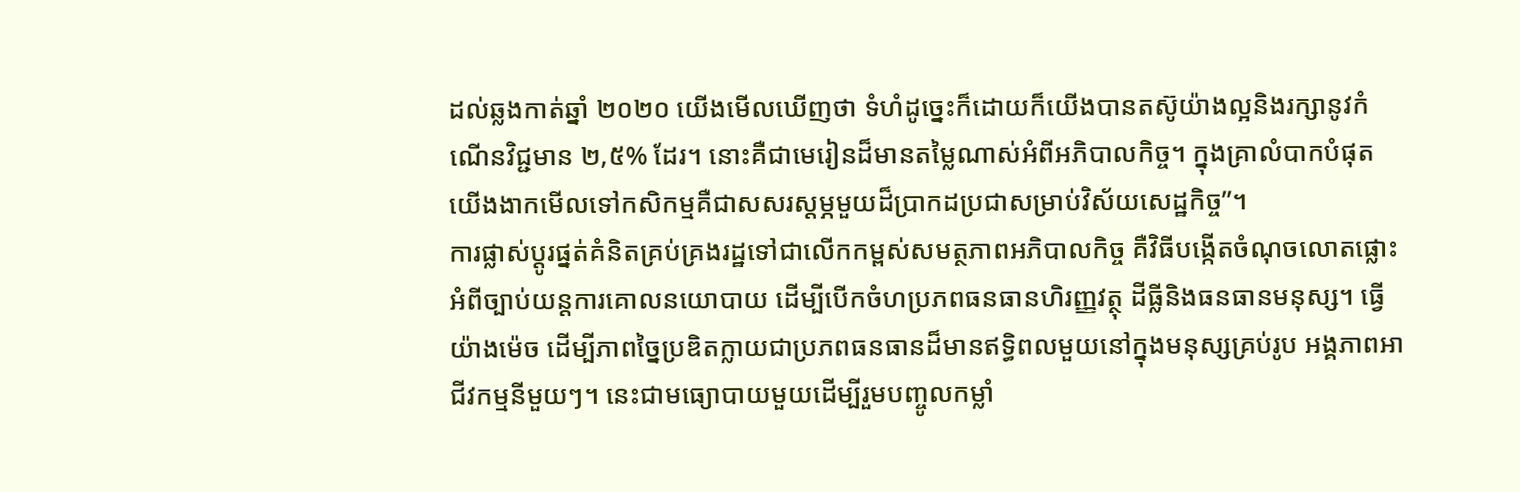ដល់ឆ្លងកាត់ឆ្នាំ ២០២០ យើងមើលឃើញថា ទំហំដូច្នេះក៏ដោយក៏យើងបានតស៊ូយ៉ាងល្អនិងរក្សានូវកំណើនវិជ្ជមាន ២,៥% ដែរ។ នោះគឺជាមេរៀនដ៏មានតម្លៃណាស់អំពីអភិបាលកិច្ច។ ក្នុងគ្រាលំបាកបំផុត យើងងាកមើលទៅកសិកម្មគឺជាសសរស្តម្ភមួយដ៏ប្រាកដប្រជាសម្រាប់វិស័យសេដ្ឋកិច្ច”។
ការផ្លាស់ប្តូរផ្នត់គំនិតគ្រប់គ្រងរដ្ឋទៅជាលើកកម្ពស់សមត្ថភាពអភិបាលកិច្ច គឺវិធីបង្កើតចំណុចលោតផ្លោះអំពីច្បាប់យន្តការគោលនយោបាយ ដើម្បីបើកចំហប្រភពធនធានហិរញ្ញវត្ថុ ដីធ្លីនិងធនធានមនុស្ស។ ធ្វើយ៉ាងម៉េច ដើម្បីភាពច្នៃប្រឌិតក្លាយជាប្រភពធនធានដ៏មានឥទ្ធិពលមួយនៅក្នុងមនុស្សគ្រប់រូប អង្គភាពអាជីវកម្មនីមួយៗ។ នេះជាមធ្យោបាយមួយដើម្បីរួមបញ្ចូលកម្លាំ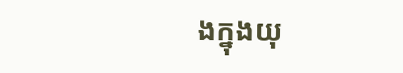ងក្នុងយុ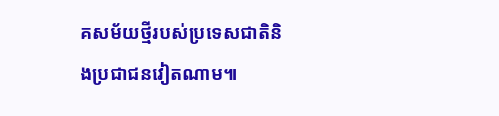គសម័យថ្មីរបស់ប្រទេសជាតិនិងប្រជាជនវៀតណាម៕